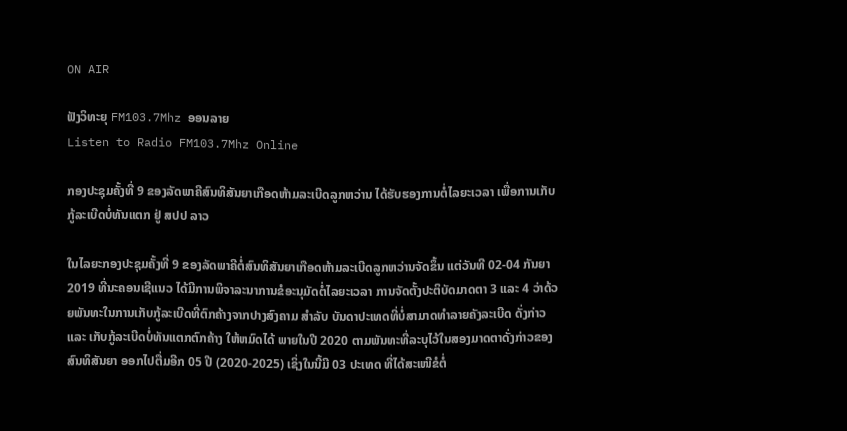ON AIR

ຟັງວິທະຍຸ FM103.7Mhz ອອນລາຍ
Listen to Radio FM103.7Mhz Online

ກອງປະຊຸມຄັ້ງທີ່ 9 ຂອງລັດພາຄີສົນທິສັນຍາເກືອດຫ້າມລະເບີດລູກຫວ່ານ ໄດ້ຮັບຮອງການຕໍ່ໄລຍະເວລາ ເພື່ອການເກັບກູ້ລະເບີດບໍ່ທັນແຕກ ຢູ່ ສປປ ລາວ

ໃນໄລຍະກອງປະຊຸມຄັ້ງທີ່ 9 ຂອງລັດພາຄີຕໍ່ສົນທິສັນຍາເກືອດຫ້າມລະເບີດລູກຫວ່ານຈັດຂຶ້ນ ແຕ່ວັນທີ 02-04 ກັນຍາ 2019 ທີ່ນະຄອນເຊີແນວ ໄດ້ມີການພິຈາລະນາການຂໍອະນຸມັດຕໍ່ໄລຍະເວລາ ການຈັດຕັ້ງປະຕິບັດມາດຕາ 3 ແລະ 4 ວ່າດ້ວຍພັນທະໃນການເກັບກູ້ລະເບີດທີ່ຕົກຄ້າງຈາກປາງສົງຄາມ ສໍາລັບ ບັນດາປະເທດທີ່ບໍ່ສາມາດທໍາລາຍຄັງລະເບີດ ດັ່ງກ່າວ ແລະ ເກັບກູ້ລະເບີດບໍ່ທັນແຕກຕົກຄ້າງ ໃຫ້ຫມົດໄດ້ ພາຍໃນປີ 2020 ຕາມພັນທະທີ່ລະບຸໄວ້ໃນສອງມາດຕາດັ່ງກ່າວຂອງສົນທິສັນຍາ ອອກໄປຕື່ມອີກ 05 ປີ (2020-2025) ເຊິ່ງໃນນີ້ມີ 03 ປະເທດ ທີ່ໄດ້ສະເໜີຂໍຕໍ່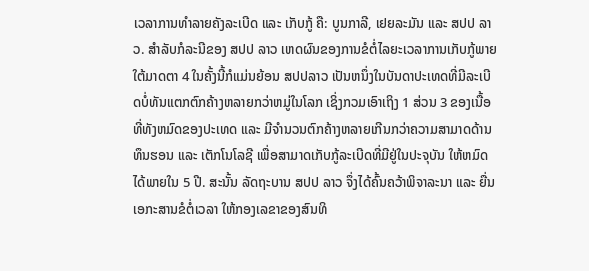ເວລາການທຳລາຍຄັງລະເບີດ ແລະ ເກັບກູ້ ຄື: ບູນກາລີ, ເຢຍລະມັນ ແລະ ສປປ ລາວ. ສໍາລັບກໍລະນີຂອງ ສປປ ລາວ ເຫດຜົນຂອງການຂໍຕໍ່ໄລຍະເວລາການເກັບກູ້ພາຍໃຕ້ມາດຕາ 4 ໃນຄັ້ງນີ້ກໍແມ່ນຍ້ອນ ສປປລາວ ເປັນຫນຶ່ງໃນບັນດາປະເທດທີ່ມີລະເບີດບໍ່ທັນແຕກຕົກຄ້າງຫລາຍກວ່າຫມູ່ໃນໂລກ ເຊິ່ງກວມເອົາເຖິງ 1 ສ່ວນ 3 ຂອງເນື້ອທີ່ທັງຫມົດຂອງປະເທດ ແລະ ມີຈຳນວນຕົກຄ້າງຫລາຍເກີນກວ່າຄວາມສາມາດດ້ານທຶນຮອນ ແລະ ເຕັກໂນໂລຊີ ເພື່ອສາມາດເກັບກູ້ລະເບີດທີ່ມີຢູ່ໃນປະຈຸບັນ ໃຫ້ຫມົດໄດ້ພາຍໃນ 5 ປີ. ສະນັ້ນ ລັດຖະບານ ສປປ ລາວ ຈຶ່ງໄດ້ຄົ້ນຄວ້າພິຈາລະນາ ແລະ ຍື່ນເອກະສານຂໍຕໍ່ເວລາ ໃຫ້ກອງເລຂາຂອງສົນທິ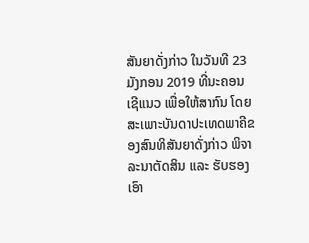ສັນຍາດັ່ງກ່າວ ໃນວັນທີ 23 ມັງກອນ 2019 ທີ່ນະຄອນເຊີແນວ ເພື່ອໃຫ້ສາກົນ ໂດຍສະເພາະບັນດາປະເທດພາຄີຂອງສົນທິສັນຍາດັ່ງກ່າວ ພິຈາລະນາຕັດສິນ ແລະ ຮັບຮອງເອົາ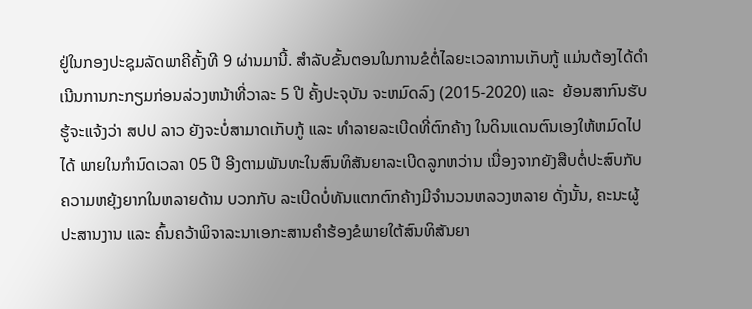ຢູ່ໃນກອງປະຊຸມລັດພາຄີຄັ້ງທີ 9 ຜ່ານມານີ້. ສໍາລັບຂັ້ນຕອນໃນການຂໍຕໍ່ໄລຍະເວລາການເກັບກູ້ ແມ່ນຕ້ອງໄດ້ດຳເນີນການກະກຽມກ່ອນລ່ວງຫນ້າທີ່ວາລະ 5 ປີ ຄັ້ງປະຈຸບັນ ຈະຫມົດລົງ (2015-2020) ແລະ  ຍ້ອນສາກົນຮັບຮູ້ຈະແຈ້ງວ່າ ສປປ ລາວ ຍັງຈະບໍ່ສາມາດເກັບກູ້ ແລະ ທຳລາຍລະເບີດທີ່ຕົກຄ້າງ ໃນດິນແດນຕົນເອງໃຫ້ຫມົດໄປໄດ້ ພາຍໃນກຳນົດເວລາ 05 ປີ ອີງຕາມພັນທະໃນສົນທິສັນຍາລະເບີດລູກຫວ່ານ ເນື່ອງຈາກຍັງສືບຕໍ່ປະສົບກັບຄວາມຫຍຸ້ງຍາກໃນຫລາຍດ້ານ ບວກກັບ ລະເບີດບໍ່ທັນແຕກຕົກຄ້າງມີຈຳນວນຫລວງຫລາຍ ດັ່ງນັ້ນ, ຄະນະຜູ້ປະສານງານ ແລະ ຄົ້ນຄວ້າພິຈາລະນາເອກະສານຄຳຮ້ອງຂໍພາຍໃຕ້ສົນທິສັນຍາ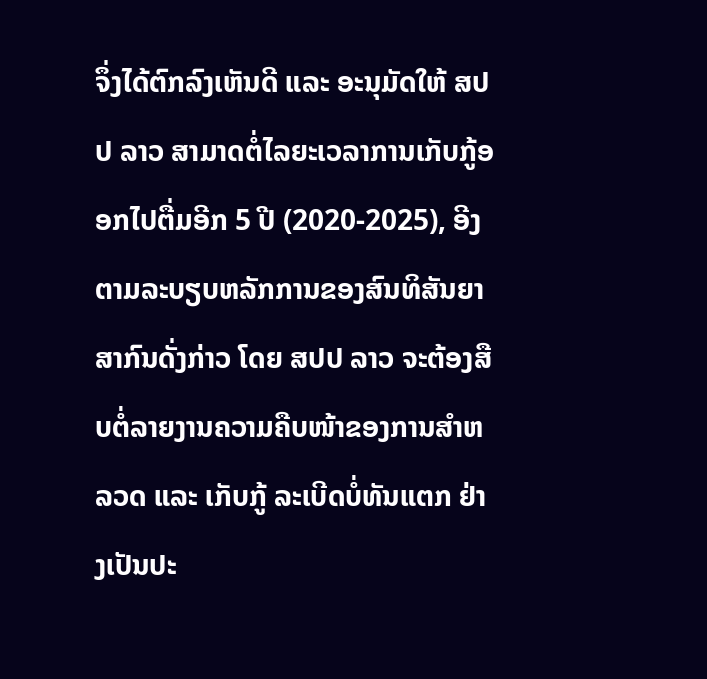ຈຶ່ງໄດ້ຕົກລົງເຫັນດີ ແລະ ອະນຸມັດໃຫ້ ສປປ ລາວ ສາມາດຕໍ່ໄລຍະເວລາການເກັບກູ້ອອກໄປຕື່ມອີກ 5 ປີ (2020-2025), ອີງຕາມລະບຽບຫລັກການຂອງສົນທິສັນຍາສາກົນດັ່ງກ່າວ ໂດຍ ສປປ ລາວ ຈະຕ້ອງສືບຕໍ່ລາຍງານຄວາມຄືບໜ້າຂອງການສຳຫລວດ ແລະ ເກັບກູ້ ລະເບີດບໍ່ທັນແຕກ ຢ່າງເປັນປະ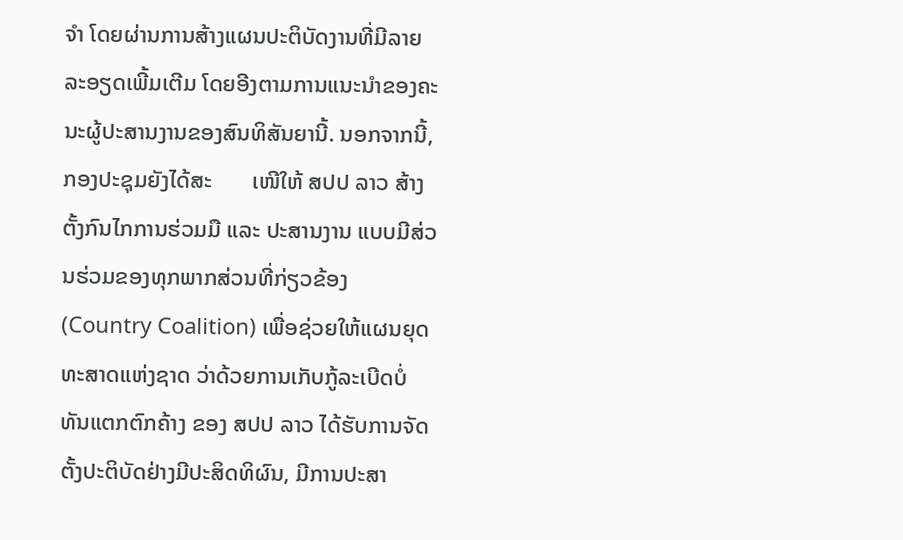ຈຳ ໂດຍຜ່ານການສ້າງແຜນປະຕິບັດງານທີ່ມີລາຍລະອຽດເພີ້ມເຕີມ ໂດຍອີງຕາມການແນະນຳຂອງຄະນະຜູ້ປະສານງານຂອງສົນທິສັນຍານີ້. ນອກຈາກນີ້, ກອງປະຊຸມຍັງໄດ້ສະ       ເໜີໃຫ້ ສປປ ລາວ ສ້າງຕັ້ງກົນໄກການຮ່ວມມື ແລະ ປະສານງານ ແບບມີສ່ວນຮ່ວມຂອງທຸກພາກສ່ວນທີ່ກ່ຽວຂ້ອງ (Country Coalition) ເພື່ອຊ່ວຍໃຫ້ແຜນຍຸດທະສາດແຫ່ງຊາດ ວ່າດ້ວຍການເກັບກູ້ລະເບີດບໍ່ທັນແຕກຕົກຄ້າງ ຂອງ ສປປ ລາວ ໄດ້ຮັບການຈັດຕັ້ງປະຕິບັດຢ່າງມີປະສິດທິຜົນ, ມີການປະສາ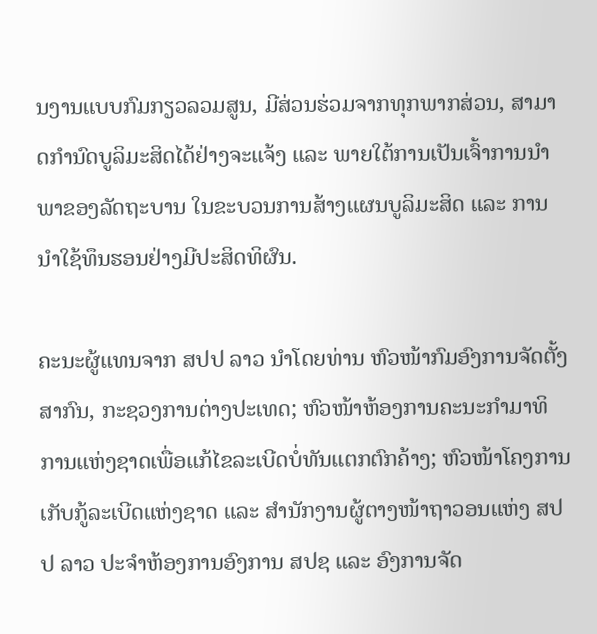ນງານແບບກົມກຽວລວມສູນ, ມີສ່ວນຮ່ວມຈາກທຸກພາກສ່ວນ, ສາມາດກຳນົດບູລິມະສິດໄດ້ຢ່າງຈະແຈ້ງ ແລະ ພາຍໃຕ້ການເປັນເຈົ້າການນໍາພາຂອງລັດຖະບານ ໃນຂະບວນການສ້າງແຜນບູລິມະສິດ ແລະ ການນໍາໃຊ້ທຶນຮອນຢ່າງມີປະສິດທິຜົນ.

ຄະນະຜູ້ແທນຈາກ ສປປ ລາວ ນຳໂດຍທ່ານ ຫົວໜ້າກົມອົງການຈັດຕັ້ງສາກົນ, ກະຊວງການຕ່າງປະເທດ; ຫົວໜ້າຫ້ອງການຄະນະກຳມາທິການແຫ່ງຊາດເພື່ອແກ້ໄຂລະເບີດບໍ່ທັນແຕກຕົກຄ້າງ; ຫົວໜ້າໂຄງການເກັບກູ້ລະເບີດແຫ່ງຊາດ ແລະ ສຳນັກງານຜູ້ຕາງໜ້າຖາວອນແຫ່ງ ສປປ ລາວ ປະຈຳຫ້ອງການອົງການ ສປຊ ແລະ ອົງການຈັດ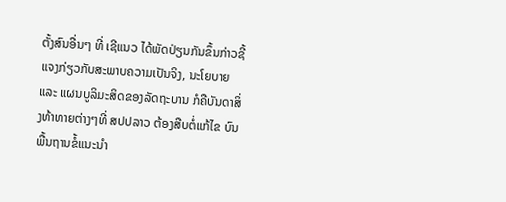ຕັ້ງສົນອື່ນໆ ທີ່ ເຊີແນວ ໄດ້ພັດປ່ຽນກັນຂຶ້ນກ່າວຊີ້ແຈງກ່ຽວກັບສະພາບຄວາມເປັນຈິງ, ນະໂຍບາຍ ແລະ ແຜນບູລິມະສິດຂອງລັດຖະບານ ກໍຄືບັນດາສິ່ງທ້າທາຍຕ່າງໆທີ່ ສປປລາວ ຕ້ອງສືບຕໍ່ແກ້ໄຂ ບົນພື້ນຖານຂໍ້ແນະນຳ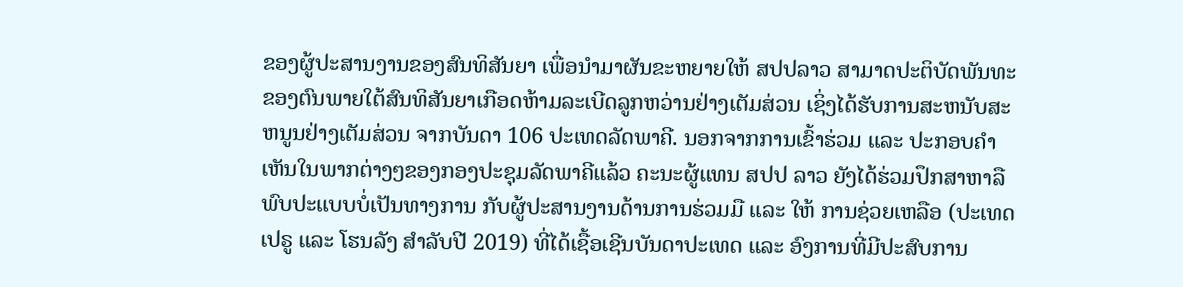ຂອງຜູ້ປະສານງານຂອງສົນທິສັນຍາ ເພື່ອນໍາມາຜັນຂະຫຍາຍໃຫ້ ສປປລາວ ສາມາດປະຕິບັດພັນທະຂອງຕົນພາຍໃຕ້ສົນທິສັນຍາເກືອດຫ້າມລະເບີດລູກຫວ່ານຢ່າງເຕັມສ່ວນ ເຊິ່ງໄດ້ຮັບການສະຫນັບສະຫນູນຢ່າງເຕັມສ່ວນ ຈາກບັນດາ 106 ປະເທດລັດພາຄີ. ນອກຈາກການເຂົ້າຮ່ວມ ແລະ ປະກອບຄໍາເຫັນໃນພາກຕ່າງໆຂອງກອງປະຊຸມລັດພາຄີແລ້ວ ຄະນະຜູ້ແທນ ສປປ ລາວ ຍັງໄດ້ຮ່ວມປຶກສາຫາລືພົບປະແບບບໍ່ເປັນທາງການ ກັບຜູ້ປະສານງານດ້ານການຮ່ວມມື ແລະ ໃຫ້ ການຊ່ວຍເຫລືອ (ປະເທດ ເປຣູ ແລະ ໂຮນລັງ ສຳລັບປີ 2019) ທີ່ໄດ້ເຊື້ອເຊີນບັນດາປະເທດ ແລະ ອົງການທີ່ມີປະສົບການ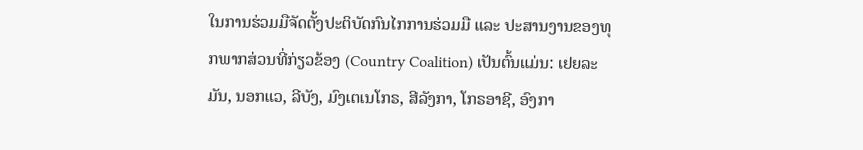ໃນການຮ່ວມມືຈັດຕັ້ງປະຕິບັດກົນໄກການຮ່ວມມື ແລະ ປະສານງານຂອງທຸກພາກສ່ວນທີ່ກ່ຽວຂ້ອງ (Country Coalition) ເປັນຕົ້ນແມ່ນ: ເຢຍລະມັນ, ນອກແວ, ລີບັງ, ມົງເຕເນໂກຣ, ສີລັງກາ, ໂກຣອາຊີ, ອົງກາ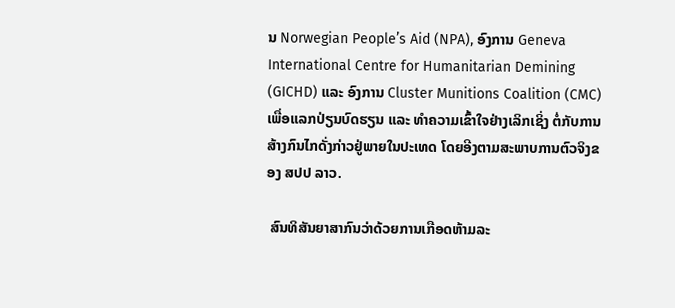ນ Norwegian People’s Aid (NPA), ອົງການ Geneva International Centre for Humanitarian Demining (GICHD) ແລະ ອົງການ Cluster Munitions Coalition (CMC) ເພື່ອແລກປ່ຽນບົດຮຽນ ແລະ ທໍາຄວາມເຂົ້າໃຈຢ່າງເລິກເຊິ່ງ ຕໍ່ກັບການສ້າງກົນໄກດັ່ງກ່າວຢູ່ພາຍໃນປະເທດ ໂດຍອີງຕາມສະພາບການຕົວຈິງຂອງ ສປປ ລາວ.

 ສົນທິສັນຍາສາກົນວ່າດ້ວຍການເກືອດຫ້າມລະ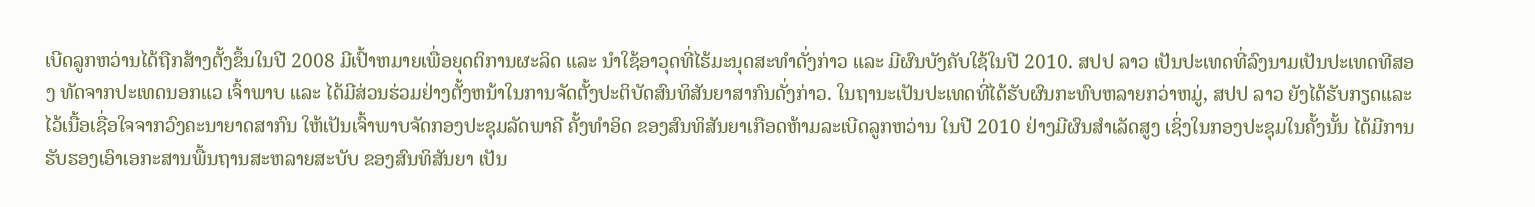ເບີດລູກຫວ່ານໄດ້ຖືກສ້າງຕັ້ງຂຶ້ນໃນປີ 2008 ມີເປົ້າຫມາຍເພື່ອຍຸດຕິການຜະລິດ ແລະ ນໍາໃຊ້ອາວຸດທີ່ໄຮ້ມະນຸດສະທຳດັ່ງກ່າວ ແລະ ມີຜົນບັງຄັບໃຊ້ໃນປີ 2010. ສປປ ລາວ ເປັນປະເທດທີ່ລົງນາມເປັນປະເທດທີສອງ ທັດຈາກປະເທດນອກແວ ເຈົ້າພາບ ແລະ ໄດ້ມີສ່ວນຮ່ວມຢ່າງຕັ້ງຫນ້າໃນການຈັດຕັ້ງປະຕິບັດສົນທິສັນຍາສາກົນດັ່ງກ່າວ. ໃນຖານະເປັນປະເທດທີ່ໄດ້ຮັບຜົນກະທົບຫລາຍກວ່າຫມູ່, ສປປ ລາວ ຍັງໄດ້ຮັບກຽດແລະໄວ້ເນື້ອເຊື່ອໃຈຈາກວົງຄະນາຍາດສາກົນ ໃຫ້ເປັນເຈົ້າພາບຈັດກອງປະຊຸມລັດພາຄີ ຄັ້ງທຳອິດ ຂອງສົນທິສັນຍາເກືອດຫ້າມລະເບີດລູກຫວ່ານ ໃນປີ 2010 ຢ່າງມີຜົນສໍາເລັດສູງ ເຊິ່ງໃນກອງປະຊຸມໃນຄັ້ງນັ້ນ ໄດ້ມີການຮັບຮອງເອົາເອກະສານພື້ນຖານສະຫລາຍສະບັບ ຂອງສົນທິສັນຍາ ເປັນ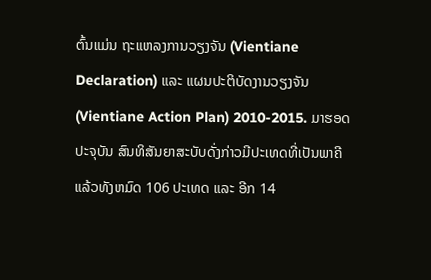ຕົ້ນແມ່ນ ຖະແຫລງການວຽງຈັນ (Vientiane Declaration) ແລະ ແຜນປະຕິບັດງານວຽງຈັນ (Vientiane Action Plan) 2010-2015. ມາຮອດປະຈຸບັນ ສົນທິສັນຍາສະບັບດັ່ງກ່າວມີປະເທດທີ່ເປັນພາຄີແລ້ວທັງຫມົດ 106 ປະເທດ ແລະ ອີກ 14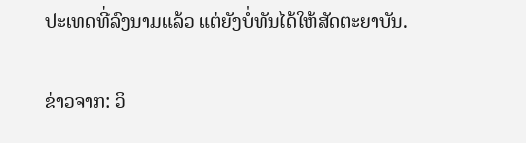ປະເທດທີ່ລົງນາມແລ້ວ ແຕ່ຍັງບໍ່ທັນໄດ້ໃຫ້ສັດຕະຍາບັນ.

ຂ່າວຈາກ: ວິ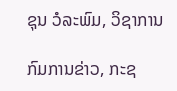ຊຸນ ວໍລະພົມ, ວິຊາການ

ກົມການຂ່າວ, ກະຊ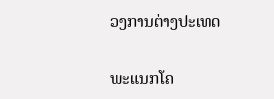ວງການຕ່າງປະເທດ

ພະແນກໂຄ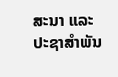ສະນາ ແລະ ປະຊາສຳພັນ